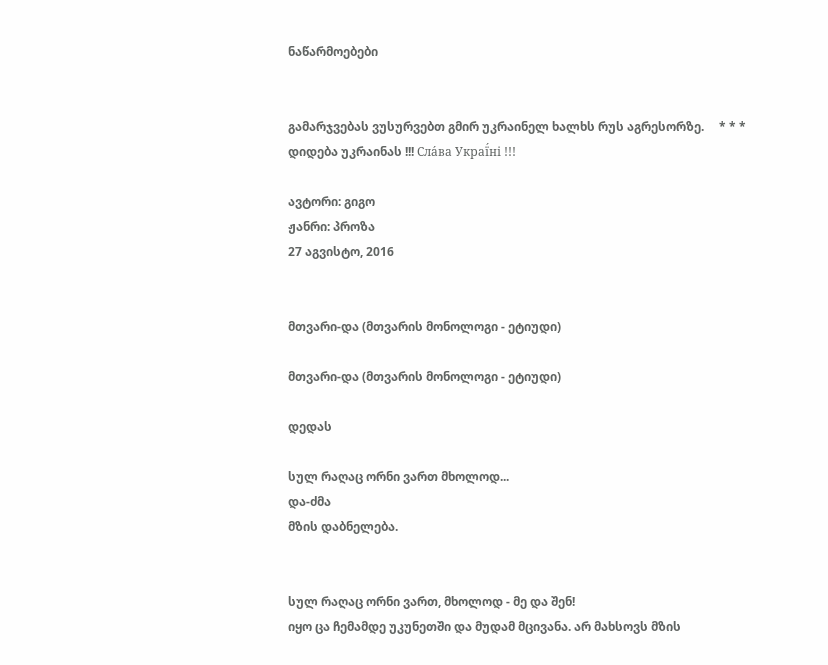ნაწარმოებები


გამარჯვებას ვუსურვებთ გმირ უკრაინელ ხალხს რუს აგრესორზე.     * * *     დიდება უკრაინას !!! Сла́ва Украї́ні !!!

ავტორი: გიგო
ჟანრი: პროზა
27 აგვისტო, 2016


მთვარი-და (მთვარის მონოლოგი - ეტიუდი)

მთვარი-და (მთვარის მონოლოგი - ეტიუდი)

დედას

სულ რაღაც ორნი ვართ მხოლოდ...
და-ძმა
მზის დაბნელება.


სულ რაღაც ორნი ვართ, მხოლოდ - მე და შენ!
იყო ცა ჩემამდე უკუნეთში და მუდამ მცივანა. არ მახსოვს მზის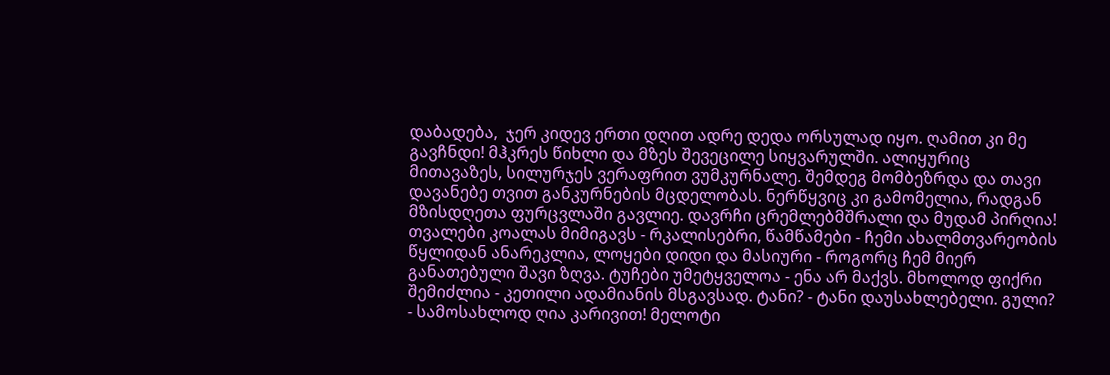დაბადება,  ჯერ კიდევ ერთი დღით ადრე დედა ორსულად იყო. ღამით კი მე გავჩნდი! მჰკრეს წიხლი და მზეს შევეცილე სიყვარულში. ალიყურიც მითავაზეს, სილურჯეს ვერაფრით ვუმკურნალე. შემდეგ მომბეზრდა და თავი დავანებე თვით განკურნების მცდელობას. ნერწყვიც კი გამომელია, რადგან მზისდღეთა ფურცვლაში გავლიე. დავრჩი ცრემლებმშრალი და მუდამ პირღია! თვალები კოალას მიმიგავს - რკალისებრი, წამწამები - ჩემი ახალმთვარეობის წყლიდან ანარეკლია, ლოყები დიდი და მასიური - როგორც ჩემ მიერ განათებული შავი ზღვა. ტუჩები უმეტყველოა - ენა არ მაქვს. მხოლოდ ფიქრი შემიძლია - კეთილი ადამიანის მსგავსად. ტანი? - ტანი დაუსახლებელი. გული? - სამოსახლოდ ღია კარივით! მელოტი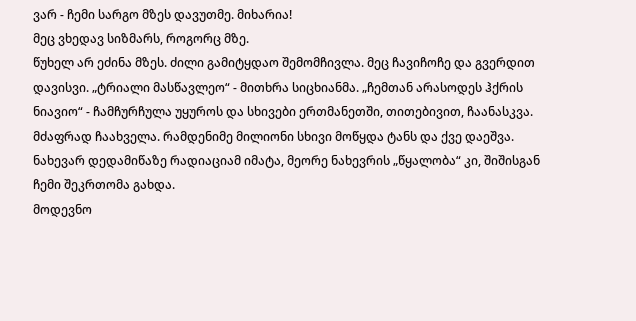ვარ - ჩემი სარგო მზეს დავუთმე. მიხარია!
მეც ვხედავ სიზმარს, როგორც მზე.
წუხელ არ ეძინა მზეს. ძილი გამიტყდაო შემომჩივლა. მეც ჩავიჩოჩე და გვერდით დავისვი. „ტრიალი მასწავლეო“ - მითხრა სიცხიანმა. „ჩემთან არასოდეს ჰქრის ნიავიო“ - ჩამჩურჩულა უყუროს და სხივები ერთმანეთში, თითებივით, ჩაანასკვა.  მძაფრად ჩაახველა. რამდენიმე მილიონი სხივი მოწყდა ტანს და ქვე დაეშვა. ნახევარ დედამიწაზე რადიაციამ იმატა, მეორე ნახევრის „წყალობა“ კი, შიშისგან ჩემი შეკრთომა გახდა.
მოდევნო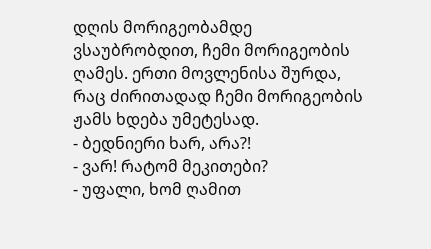დღის მორიგეობამდე ვსაუბრობდით, ჩემი მორიგეობის ღამეს. ერთი მოვლენისა შურდა, რაც ძირითადად ჩემი მორიგეობის ჟამს ხდება უმეტესად.
- ბედნიერი ხარ, არა?!
- ვარ! რატომ მეკითები?
- უფალი, ხომ ღამით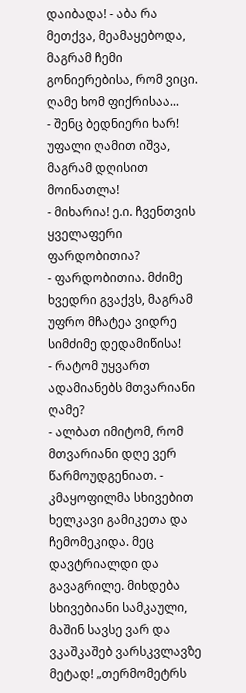დაიბადა! - აბა რა მეთქვა, მეამაყებოდა, მაგრამ ჩემი გონიერებისა, რომ ვიცი. ღამე ხომ ფიქრისაა...
- შენც ბედნიერი ხარ! უფალი ღამით იშვა, მაგრამ დღისით მოინათლა!
- მიხარია! ე.ი. ჩვენთვის ყველაფერი ფარდობითია?
- ფარდობითია. მძიმე ხვედრი გვაქვს, მაგრამ უფრო მჩატეა ვიდრე სიმძიმე დედამიწისა!
- რატომ უყვართ ადამიანებს მთვარიანი ღამე?
- ალბათ იმიტომ, რომ მთვარიანი დღე ვერ წარმოუდგენიათ. - კმაყოფილმა სხივებით ხელკავი გამიკეთა და ჩემომეკიდა. მეც დავტრიალდი და გავაგრილე. მიხდება სხივებიანი სამკაული, მაშინ სავსე ვარ და ვკაშკაშებ ვარსკვლავზე მეტად! „თერმომეტრს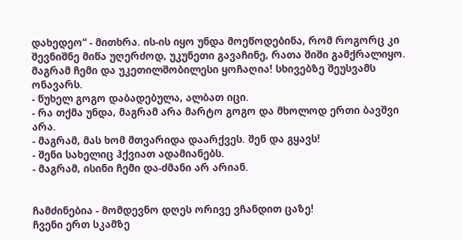დახედეო“ - მითხრა. ის-ის იყო უნდა მოეწოდებინა, რომ როგორც კი შევნიშნე მიწა უღერძოდ, უკუნეთი გავაჩინე, რათა შიში გამქრალიყო. მაგრამ ჩემი და უკეთილშობილესი ყოჩაღია! სხივებზე შეუსვამს ონავარს.
- წუხელ გოგო დაბადებულა, ალბათ იცი.
- რა თქმა უნდა, მაგრამ არა მარტო გოგო და მხოლოდ ერთი ბავშვი არა.
- მაგრამ, მას ხომ მთვარიდა დაარქვეს. შენ და გყავს!
- შენი სახელიც ჰქვიათ ადამიანებს.
- მაგრამ, ისინი ჩემი და-ძმანი არ არიან.


ჩამძინებია - მომდევნო დღეს ორივე ვჩანდით ცაზე!
ჩვენი ერთ სკამზე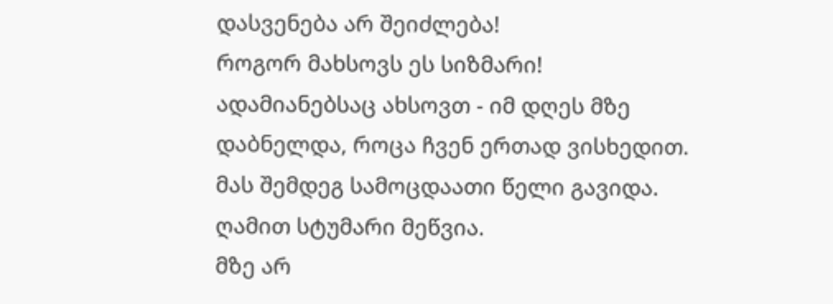დასვენება არ შეიძლება!
როგორ მახსოვს ეს სიზმარი!
ადამიანებსაც ახსოვთ - იმ დღეს მზე დაბნელდა, როცა ჩვენ ერთად ვისხედით.
მას შემდეგ სამოცდაათი წელი გავიდა.
ღამით სტუმარი მეწვია.
მზე არ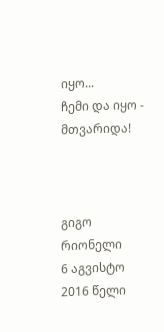იყო...
ჩემი და იყო - მთვარიდა!



გიგო რიონელი
6 აგვისტო 2016 წელი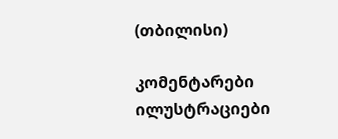(თბილისი)

კომენტარები ილუსტრაციები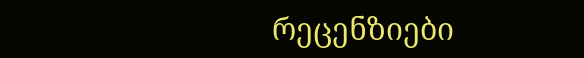რეცენზიები